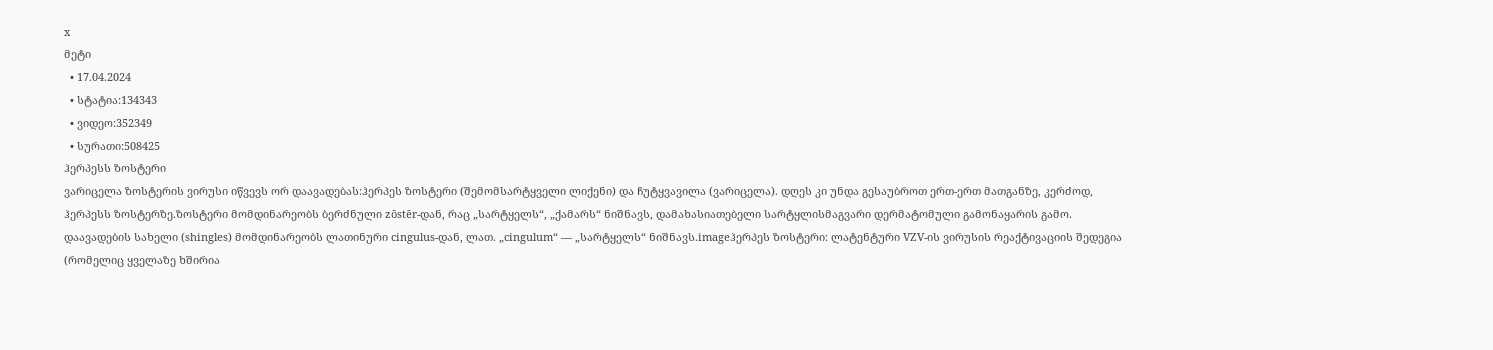x
მეტი
  • 17.04.2024
  • სტატია:134343
  • ვიდეო:352349
  • სურათი:508425
ჰერპესს ზოსტერი
ვარიცელა ზოსტერის ვირუსი იწვევს ორ დაავადებას:ჰერპეს ზოსტერი (შემომსარტყველი ლიქენი) და ჩუტყვავილა (ვარიცელა). დღეს კი უნდა გესაუბროთ ერთ-ერთ მათგანზე, კერძოდ, ჰერპესს ზოსტერზე.ზოსტერი მომდინარეობს ბერძნული zōstēr-დან, რაც „სარტყელს“, „ქამარს“ ნიშნავს, დამახასიათებელი სარტყლისმაგვარი დერმატომული გამონაყარის გამო. დაავადების სახელი (shingles) მომდინარეობს ლათინური cingulus-დან, ლათ. „cingulum“ — „სარტყელს“ ნიშნავს.imageჰერპეს ზოსტერი: ლატენტური VZV-ის ვირუსის რეაქტივაციის შედეგია (რომელიც ყველაზე ხშირია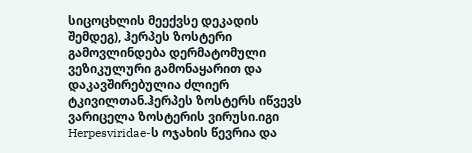სიცოცხლის მეექვსე დეკადის შემდეგ), ჰერპეს ზოსტერი გამოვლინდება დერმატომული ვეზიკულური გამონაყარით და დაკავშირებულია ძლიერ ტკივილთან.ჰერპეს ზოსტერს იწვევს ვარიცელა ზოსტერის ვირუსი.იგი Herpesviridae-ს ოჯახის წევრია და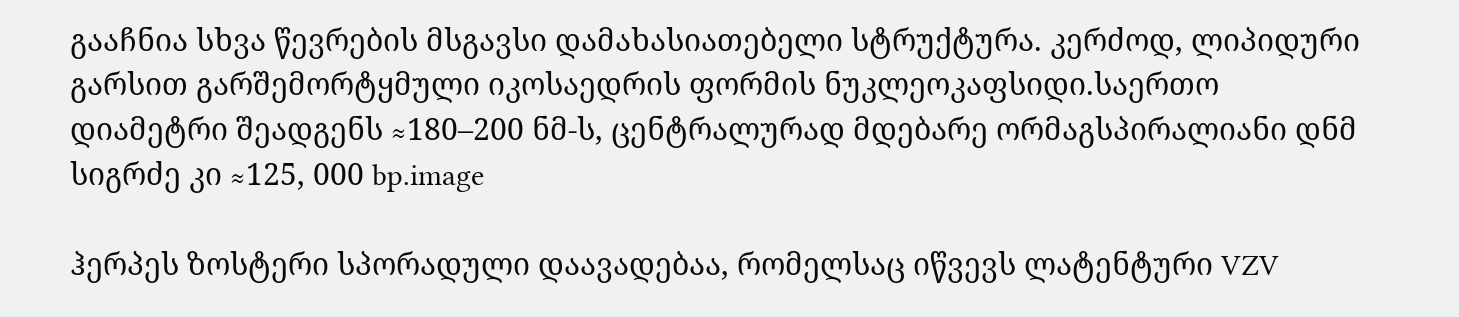გააჩნია სხვა წევრების მსგავსი დამახასიათებელი სტრუქტურა. კერძოდ, ლიპიდური გარსით გარშემორტყმული იკოსაედრის ფორმის ნუკლეოკაფსიდი.საერთო დიამეტრი შეადგენს ≈180–200 ნმ-ს, ცენტრალურად მდებარე ორმაგსპირალიანი დნმ სიგრძე კი ≈125, 000 bp.image

ჰერპეს ზოსტერი სპორადული დაავადებაა, რომელსაც იწვევს ლატენტური VZV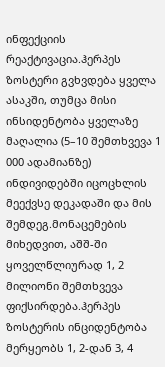ინფექციის რეაქტივაცია.ჰერპეს ზოსტერი გვხვდება ყველა ასაკში, თუმცა მისი ინსიდენტობა ყველაზე მაღალია (5–10 შემთხვევა 1 000 ადამიანზე) ინდივიდებში იცოცხლის მეექვსე დეკადაში და მის შემდეგ.მონაცემების მიხედვით, აშშ-ში ყოველწლიურად 1, 2 მილიონი შემთხვევა ფიქსირდება.ჰერპეს ზოსტერის ინციდენტობა მერყეობს 1, 2-დან 3, 4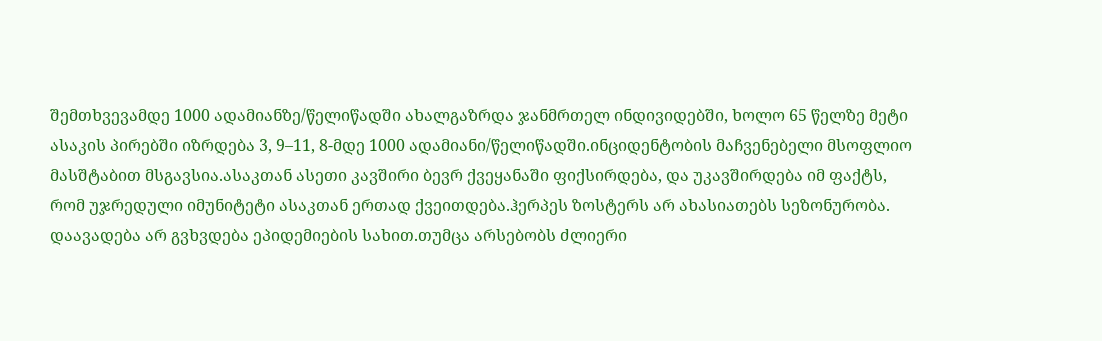შემთხვევამდე 1000 ადამიანზე/წელიწადში ახალგაზრდა ჯანმრთელ ინდივიდებში, ხოლო 65 წელზე მეტი ასაკის პირებში იზრდება 3, 9–11, 8-მდე 1000 ადამიანი/წელიწადში.ინციდენტობის მაჩვენებელი მსოფლიო მასშტაბით მსგავსია.ასაკთან ასეთი კავშირი ბევრ ქვეყანაში ფიქსირდება, და უკავშირდება იმ ფაქტს, რომ უჯრედული იმუნიტეტი ასაკთან ერთად ქვეითდება.ჰერპეს ზოსტერს არ ახასიათებს სეზონურობა. დაავადება არ გვხვდება ეპიდემიების სახით.თუმცა არსებობს ძლიერი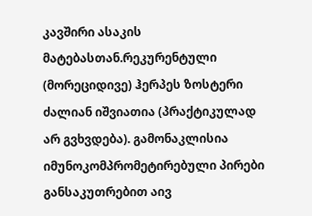კავშირი ასაკის მატებასთან.რეკურენტული (მორეციდივე) ჰერპეს ზოსტერი ძალიან იშვიათია (პრაქტიკულად არ გვხვდება). გამონაკლისია იმუნოკომპრომეტირებული პირები განსაკუთრებით აივ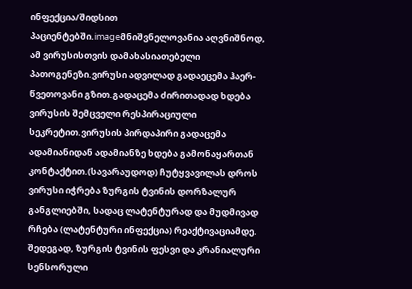ინფექცია/შიდსით პაციენტებში.imageმნიშვნელოვანია აღვნიშნოდ, ამ ვირუსისთვის დამახასიათებელი პათოგენეზი.ვირუსი ადვილად გადაეცემა ჰაერ-წვეთოვანი გზით.გადაცემა ძირითადად ხდება ვირუსის შემცველი რესპირაციული სეკრეტით.ვირუსის პირდაპირი გადაცემა ადამიანიდან ადამიანზე ხდება გამონაყართან კონტაქტით.(სავარაუდოდ) ჩუტყვავილას დროს ვირუსი იჭრება ზურგის ტვინის დორზალურ განგლიებში, სადაც ლატენტურად და მუდმივად რჩება (ლატენტური ინფექცია) რეაქტივაციამდე. შედეგად, ზურგის ტვინის ფესვი და კრანიალური სენსორული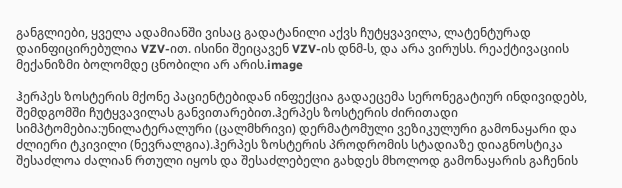განგლიები, ყველა ადამიანში ვისაც გადატანილი აქვს ჩუტყვავილა, ლატენტურად დაინფიცირებულია VZV-ით. ისინი შეიცავენ VZV-ის დნმ-ს, და არა ვირუსს. რეაქტივაციის მექანიზმი ბოლომდე ცნობილი არ არის.image

ჰერპეს ზოსტერის მქონე პაციენტებიდან ინფექცია გადაეცემა სერონეგატიურ ინდივიდებს, შემდგომში ჩუტყვავილას განვითარებით.ჰერპეს ზოსტერის ძირითადი სიმპტომებია:უნილატერალური (ცალმხრივი) დერმატომული ვეზიკულური გამონაყარი და ძლიერი ტკივილი (ნევრალგია).ჰერპეს ზოსტერის პროდრომის სტადიაზე დიაგნოსტიკა შესაძლოა ძალიან რთული იყოს და შესაძლებელი გახდეს მხოლოდ გამონაყარის გაჩენის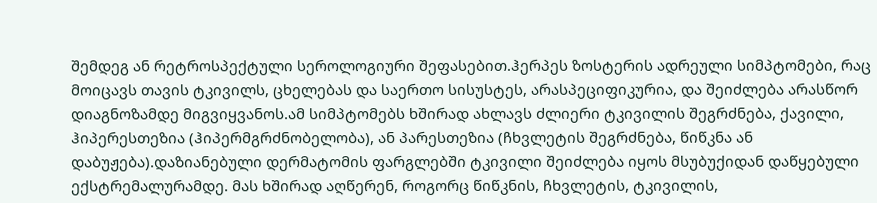შემდეგ ან რეტროსპექტული სეროლოგიური შეფასებით.ჰერპეს ზოსტერის ადრეული სიმპტომები, რაც მოიცავს თავის ტკივილს, ცხელებას და საერთო სისუსტეს, არასპეციფიკურია, და შეიძლება არასწორ დიაგნოზამდე მიგვიყვანოს.ამ სიმპტომებს ხშირად ახლავს ძლიერი ტკივილის შეგრძნება, ქავილი, ჰიპერესთეზია (ჰიპერმგრძნობელობა), ან პარესთეზია (ჩხვლეტის შეგრძნება, წიწკნა ან დაბუჟება).დაზიანებული დერმატომის ფარგლებში ტკივილი შეიძლება იყოს მსუბუქიდან დაწყებული ექსტრემალურამდე. მას ხშირად აღწერენ, როგორც წიწკნის, ჩხვლეტის, ტკივილის,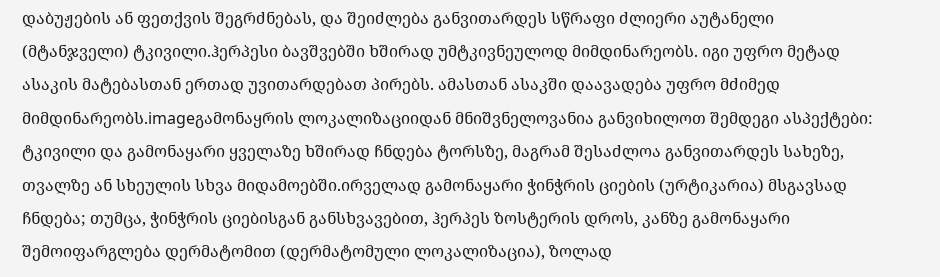დაბუჟების ან ფეთქვის შეგრძნებას, და შეიძლება განვითარდეს სწრაფი ძლიერი აუტანელი (მტანჯველი) ტკივილი.ჰერპესი ბავშვებში ხშირად უმტკივნეულოდ მიმდინარეობს. იგი უფრო მეტად ასაკის მატებასთან ერთად უვითარდებათ პირებს. ამასთან ასაკში დაავადება უფრო მძიმედ მიმდინარეობს.imageგამონაყრის ლოკალიზაციიდან მნიშვნელოვანია განვიხილოთ შემდეგი ასპექტები: ტკივილი და გამონაყარი ყველაზე ხშირად ჩნდება ტორსზე, მაგრამ შესაძლოა განვითარდეს სახეზე, თვალზე ან სხეულის სხვა მიდამოებში.ირველად გამონაყარი ჭინჭრის ციების (ურტიკარია) მსგავსად ჩნდება; თუმცა, ჭინჭრის ციებისგან განსხვავებით, ჰერპეს ზოსტერის დროს, კანზე გამონაყარი შემოიფარგლება დერმატომით (დერმატომული ლოკალიზაცია), ზოლად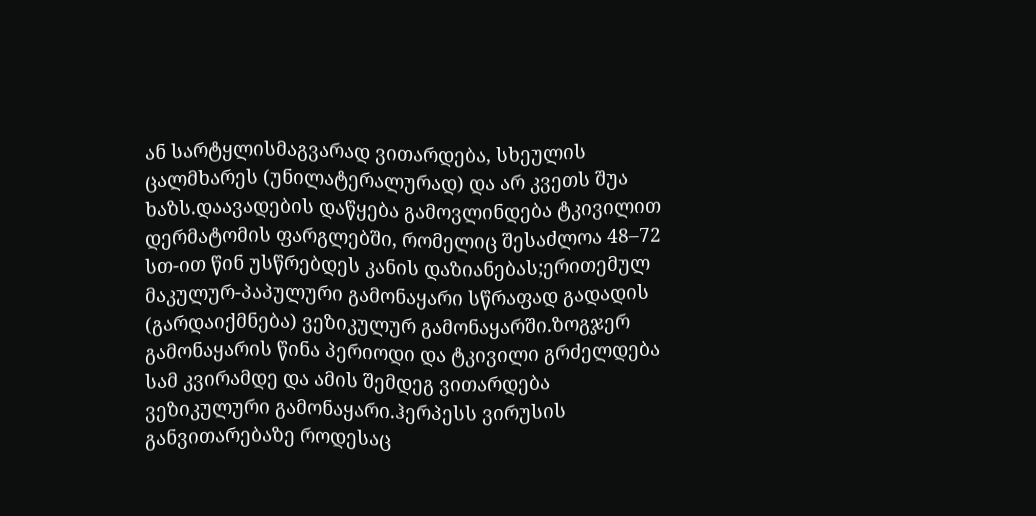ან სარტყლისმაგვარად ვითარდება, სხეულის ცალმხარეს (უნილატერალურად) და არ კვეთს შუა ხაზს.დაავადების დაწყება გამოვლინდება ტკივილით დერმატომის ფარგლებში, რომელიც შესაძლოა 48–72 სთ-ით წინ უსწრებდეს კანის დაზიანებას;ერითემულ მაკულურ-პაპულური გამონაყარი სწრაფად გადადის (გარდაიქმნება) ვეზიკულურ გამონაყარში.ზოგჯერ გამონაყარის წინა პერიოდი და ტკივილი გრძელდება სამ კვირამდე და ამის შემდეგ ვითარდება ვეზიკულური გამონაყარი.ჰერპესს ვირუსის განვითარებაზე როდესაც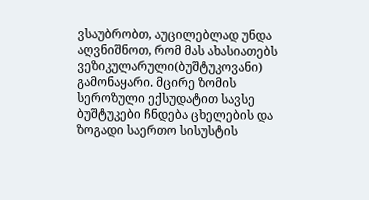ვსაუბრობთ, აუცილებლად უნდა აღვნიშნოთ, რომ მას ახასიათებს ვეზიკულარული(ბუშტუკოვანი) გამონაყარი. მცირე ზომის სეროზული ექსუდატით სავსე ბუშტუკები ჩნდება ცხელების და ზოგადი საერთო სისუსტის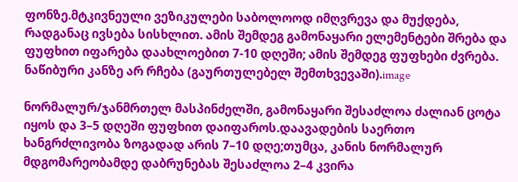ფონზე.მტკივნეული ვეზიკულები საბოლოოდ იმღვრევა და მუქდება, რადგანაც ივსება სისხლით. ამის შემდეგ გამონაყარი ელემენტები შრება და ფუფხით იფარება დაახლოებით 7-10 დღეში; ამის შემდეგ ფუფხები ძვრება. ნაწიბური კანზე არ რჩება (გაურთულებელ შემთხვევაში).image

ნორმალურ/ჯანმრთელ მასპინძელში, გამონაყარი შესაძლოა ძალიან ცოტა იყოს და 3–5 დღეში ფუფხით დაიფაროს.დაავადების საერთო ხანგრძლივობა ზოგადად არის 7–10 დღე;თუმცა, კანის ნორმალურ მდგომარეობამდე დაბრუნებას შესაძლოა 2–4 კვირა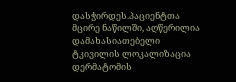დასჭირდეს.პაციენტთა მცირე ნაწილში, აღწერილია დამახასიათებელი ტკივილის ლოკალიზაცია დერმატომის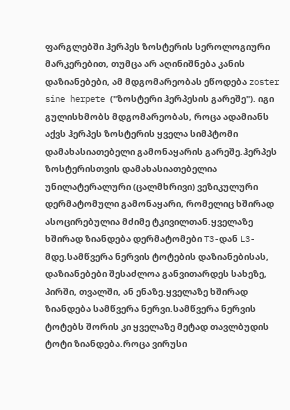ფარგლებში ჰერპეს ზოსტერის სეროლოგიური მარკერებით, თუმცა არ აღინიშნება კანის დაზიანებები, ამ მდგომარეობას ეწოდება zoster sine herpete ("ზოსტერი ჰერპესის გარეშე"). იგი გულისხმობს მდგომარეობას, როცა ადამიანს აქვს ჰერპეს ზოსტერის ყველა სიმპტომი დამახასიათებელი გამონაყარის გარეშე.ჰერპეს ზოსტერისთვის დამახასიათებელია უნილატერალური (ცალმხრივი) ვეზიკულური დერმატომული გამონაყარი, რომელიც ხშირად ასოცირებულია მძიმე ტკივილთან.ყველაზე ხშირად ზიანდება დერმატომები T3-დან L3-მდე.სამწვერა ნერვის ტოტების დაზიანებისას, დაზიანებები შესაძლოა განვითარდეს სახეზე, პირში, თვალში, ან ენაზე.ყველაზე ხშირად ზიანდება სამწვერა ნერვი.სამწვერა ნერვის ტოტებს შორის კი ყველაზე მეტად თავლბუდის ტოტი ზიანდება.როცა ვირუსი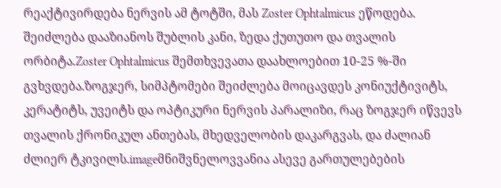რეაქტივირდება ნერვის ამ ტოტში, მას Zoster Ophtalmicus ეწოდება. შეიძლება დააზიანოს შუბლის კანი, ზედა ქუთუთო და თვალის ორბიტა.Zoster Ophtalmicus შემთხვევათა დაახლოებით 10-25 %-ში გვხვდება.ზოგჯერ, სიმპტომები შეიძლება მოიცავდეს კონიუქტივიტს, კერატიტს, უვეიტს და ოპტიკური ნერვის პარალიზი, რაც ზოგჯერ იწვევს თვალის ქრონიკულ ანთებას, მხედველობის დაკარგვას, და ძალიან ძლიერ ტკივილს.imageმნიშვნელოვვანია ასევე გართულებების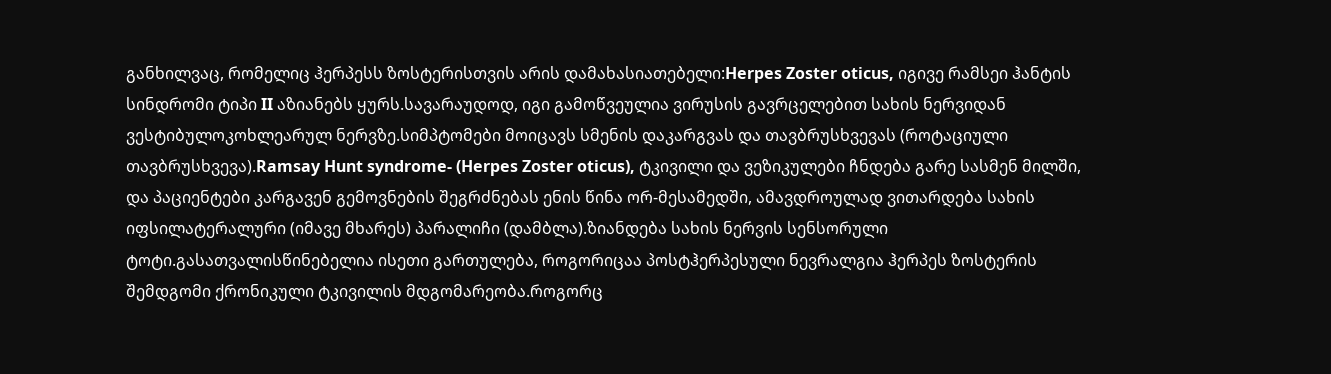განხილვაც, რომელიც ჰერპესს ზოსტერისთვის არის დამახასიათებელი:Herpes Zoster oticus, იგივე რამსეი ჰანტის სინდრომი ტიპი II აზიანებს ყურს.სავარაუდოდ, იგი გამოწვეულია ვირუსის გავრცელებით სახის ნერვიდან ვესტიბულოკოხლეარულ ნერვზე.სიმპტომები მოიცავს სმენის დაკარგვას და თავბრუსხვევას (როტაციული თავბრუსხვევა).Ramsay Hunt syndrome- (Herpes Zoster oticus), ტკივილი და ვეზიკულები ჩნდება გარე სასმენ მილში, და პაციენტები კარგავენ გემოვნების შეგრძნებას ენის წინა ორ-მესამედში, ამავდროულად ვითარდება სახის იფსილატერალური (იმავე მხარეს) პარალიჩი (დამბლა).ზიანდება სახის ნერვის სენსორული ტოტი.გასათვალისწინებელია ისეთი გართულება, როგორიცაა პოსტჰერპესული ნევრალგია ჰერპეს ზოსტერის შემდგომი ქრონიკული ტკივილის მდგომარეობა.როგორც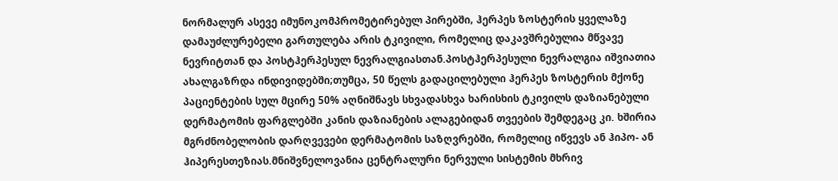ნორმალურ ასევე იმუნოკომპრომეტირებულ პირებში, ჰერპეს ზოსტერის ყველაზე დამაუძლურებელი გართულება არის ტკივილი, რომელიც დაკავშრებულია მწვავე ნევრიტთან და პოსტჰერპესულ ნევრალგიასთან.პოსტჰერპესული ნევრალგია იშვიათია ახალგაზრდა ინდივიდებში;თუმცა, 50 წელს გადაცილებული ჰერპეს ზოსტერის მქონე პაციენტების სულ მცირე 50% აღნიშნავს სხვადასხვა ხარისხის ტკივილს დაზიანებული დერმატომის ფარგლებში კანის დაზიანების ალაგებიდან თვეების შემდეგაც კი. ხშირია მგრძნობელობის დარღვევები დერმატომის საზღვრებში, რომელიც იწვევს ან ჰიპო- ან ჰიპერესთეზიას.მნიშვნელოვანია ცენტრალური ნერვული სისტემის მხრივ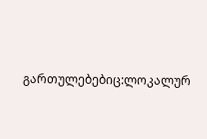გართულებებიც:ლოკალურ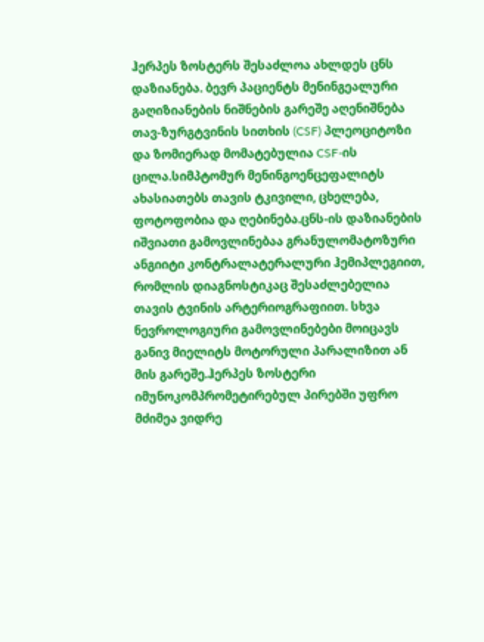ჰერპეს ზოსტერს შესაძლოა ახლდეს ცნს დაზიანება. ბევრ პაციენტს მენინგეალური გაღიზიანების ნიშნების გარეშე აღენიშნება თავ-ზურგტვინის სითხის (CSF) პლეოციტოზი და ზომიერად მომატებულია CSF-ის ცილა.სიმპტომურ მენინგოენცეფალიტს ახასიათებს თავის ტკივილი, ცხელება, ფოტოფობია და ღებინება.ცნს-ის დაზიანების იშვიათი გამოვლინებაა გრანულომატოზური ანგიიტი კონტრალატერალური ჰემიპლეგიით, რომლის დიაგნოსტიკაც შესაძლებელია თავის ტვინის არტერიოგრაფიით. სხვა ნევროლოგიური გამოვლინებები მოიცავს განივ მიელიტს მოტორული პარალიზით ან მის გარეშე.ჰერპეს ზოსტერი იმუნოკომპრომეტირებულ პირებში უფრო მძიმეა ვიდრე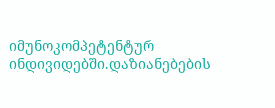იმუნოკომპეტენტურ ინდივიდებში.დაზიანებების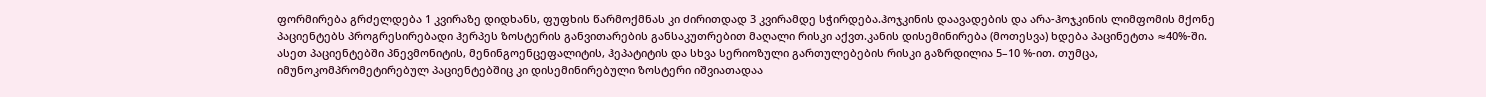ფორმირება გრძელდება 1 კვირაზე დიდხანს, ფუფხის წარმოქმნას კი ძირითდად 3 კვირამდე სჭირდება.ჰოჯკინის დაავადების და არა-ჰოჯკინის ლიმფომის მქონე პაციენტებს პროგრესირებადი ჰერპეს ზოსტერის განვითარების განსაკუთრებით მაღალი რისკი აქვთ.კანის დისემინირება (მოთესვა) ხდება პაცინეტთა ≈40%-ში. ასეთ პაციენტებში პნევმონიტის, მენინგოენცეფალიტის, ჰეპატიტის და სხვა სერიოზული გართულებების რისკი გაზრდილია 5–10 %-ით. თუმცა, იმუნოკომპრომეტირებულ პაციენტებშიც კი დისემინირებული ზოსტერი იშვიათადაა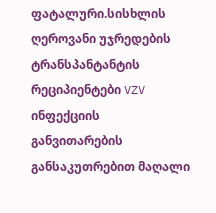ფატალური.სისხლის ღეროვანი უჯრედების ტრანსპანტანტის რეციპიენტები VZV ინფექციის განვითარების განსაკუთრებით მაღალი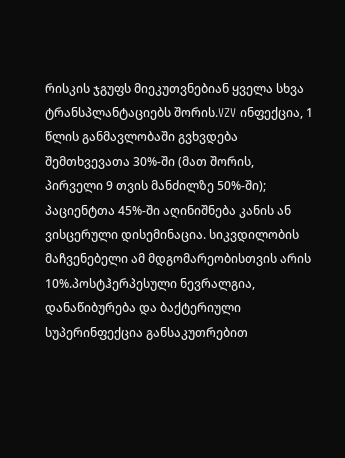რისკის ჯგუფს მიეკუთვნებიან ყველა სხვა ტრანსპლანტაციებს შორის.VZV ინფექცია, 1 წლის განმავლობაში გვხვდება შემთხვევათა 30%-ში (მათ შორის, პირველი 9 თვის მანძილზე 50%-ში); პაციენტთა 45%-ში აღინიშნება კანის ან ვისცერული დისემინაცია. სიკვდილობის მაჩვენებელი ამ მდგომარეობისთვის არის 10%.პოსტჰერპესული ნევრალგია, დანაწიბურება და ბაქტერიული სუპერინფექცია განსაკუთრებით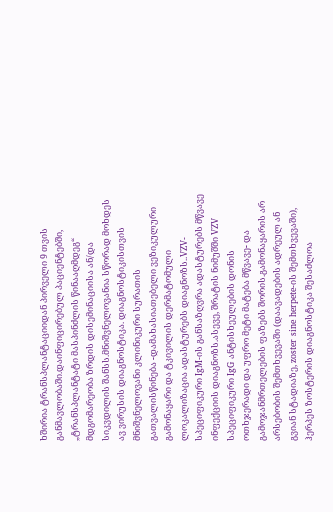ხშირია ტრანსპლანტაციიდან პირველი 9 თვის განმავლობაში.დაინფიცირებულ პაციენტებში, „ტრანსპლანტატი მასპინძლის წინააღმდეგ“ მდგომარეობა ზრდის დისემინაციისა ან/და სიკვდილის შანსს.მნიშვნელოვანია სწორად მოხდეს ავ ვირუსის დიაგნოსტიკა. დიაგნოსტიკისთვის მნიშვნელოვანი კლინიკური სურათის გათვალისწინება -დამახასიათებელი ვეზიკულური გამონაყარი და ტკივილის დერმატომული ლოკალიზაცია ადასტურებს დიაგნოზს..VZV-სპეციფიკური IgM-ის განსაზღვრა ადასტურებს მწვავე ინფექციის დიაგნოზს.ასევე, შრატის ნიმუშში VZV სპეციფიკური IgG ანტისხეულების დონის ოთხჯერადი და უფრო მეტი მატება მწვავე- და გამოჯანმრთელების ფაზებს შორის.გამონაყარის არ არსებობის შემთხვევაში (დაავადების ადრეულ ან გვიან სტადიაზე, zoster sine herpete-ის შემთხვევაში), ჰერპეს ზოსტერის დიაგნოსტიკა შესაძლოა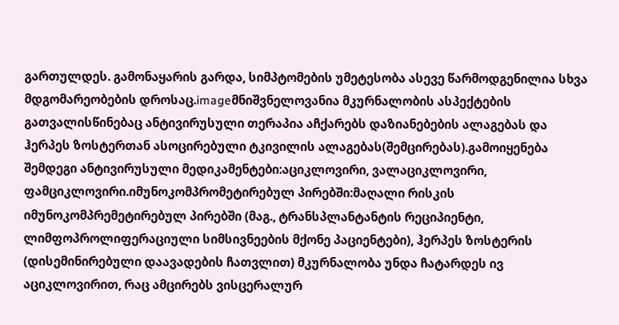გართულდეს. გამონაყარის გარდა, სიმპტომების უმეტესობა ასევე წარმოდგენილია სხვა მდგომარეობების დროსაც.imageმნიშვნელოვანია მკურნალობის ასპექტების გათვალისწინებაც ანტივირუსული თერაპია აჩქარებს დაზიანებების ალაგებას და ჰერპეს ზოსტერთან ასოცირებული ტკივილის ალაგებას(შემცირებას).გამოიყენება შემდეგი ანტივირუსული მედიკამენტები:აციკლოვირი, ვალაციკლოვირი, ფამციკლოვირი.იმუნოკომპრომეტირებულ პირებში:მაღალი რისკის იმუნოკომპრემეტირებულ პირებში (მაგ., ტრანსპლანტანტის რეციპიენტი, ლიმფოპროლიფერაციული სიმსივნეების მქონე პაციენტები), ჰერპეს ზოსტერის (დისემინირებული დაავადების ჩათვლით) მკურნალობა უნდა ჩატარდეს ივ აციკლოვირით, რაც ამცირებს ვისცერალურ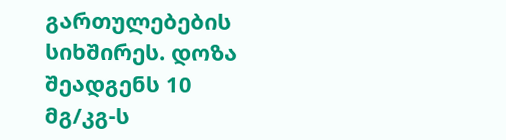გართულებების სიხშირეს. დოზა შეადგენს 10 მგ/კგ-ს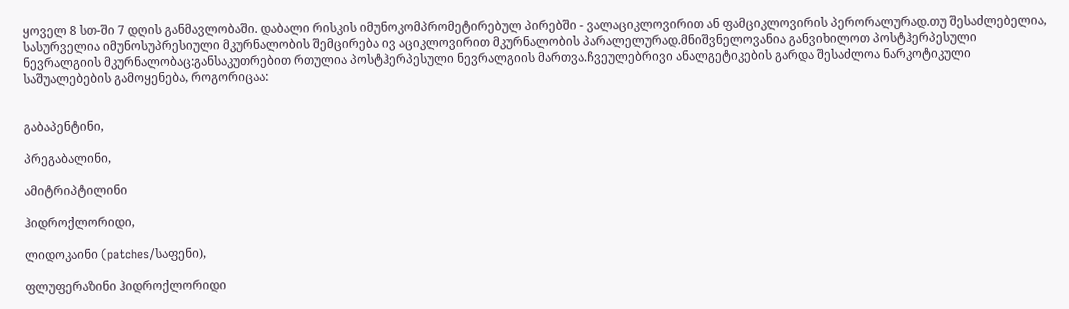ყოველ 8 სთ-ში 7 დღის განმავლობაში. დაბალი რისკის იმუნოკომპრომეტირებულ პირებში - ვალაციკლოვირით ან ფამციკლოვირის პერორალურად.თუ შესაძლებელია, სასურველია იმუნოსუპრესიული მკურნალობის შემცირება ივ აციკლოვირით მკურნალობის პარალელურად.მნიშვნელოვანია განვიხილოთ პოსტჰერპესული ნევრალგიის მკურნალობაც:განსაკუთრებით რთულია პოსტჰერპესული ნევრალგიის მართვა.ჩვეულებრივი ანალგეტიკების გარდა შესაძლოა ნარკოტიკული საშუალებების გამოყენება, როგორიცაა:


გაბაპენტინი,

პრეგაბალინი,

ამიტრიპტილინი

ჰიდროქლორიდი,

ლიდოკაინი (patches/საფენი),

ფლუფერაზინი ჰიდროქლორიდი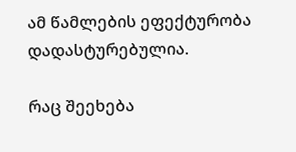ამ წამლების ეფექტურობა დადასტურებულია.

რაც შეეხება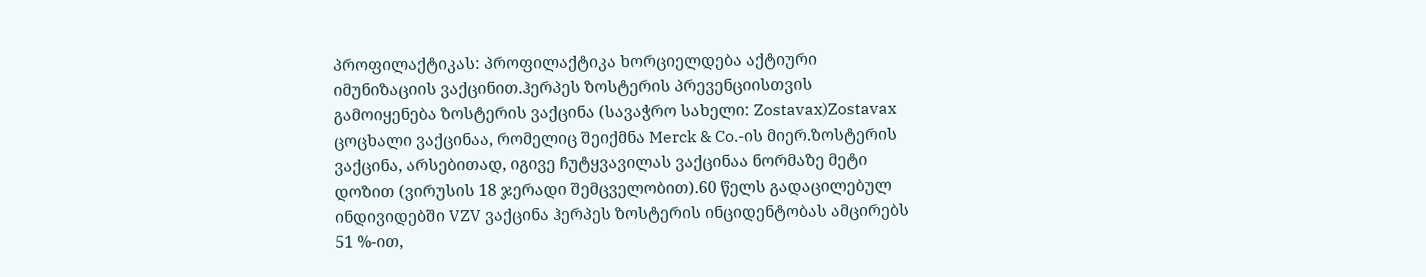პროფილაქტიკას: პროფილაქტიკა ხორციელდება აქტიური იმუნიზაციის ვაქცინით.ჰერპეს ზოსტერის პრევენციისთვის გამოიყენება ზოსტერის ვაქცინა (სავაჭრო სახელი: Zostavax)Zostavax ცოცხალი ვაქცინაა, რომელიც შეიქმნა Merck & Co.-ის მიერ.ზოსტერის ვაქცინა, არსებითად, იგივე ჩუტყვავილას ვაქცინაა ნორმაზე მეტი დოზით (ვირუსის 18 ჯერადი შემცველობით).60 წელს გადაცილებულ ინდივიდებში VZV ვაქცინა ჰერპეს ზოსტერის ინციდენტობას ამცირებს 51 %-ით,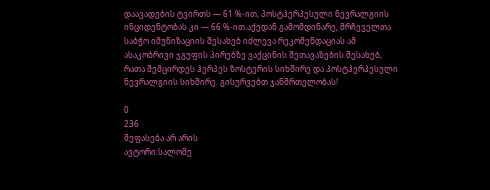დაავადების ტვირთს — 61 %-ით, პოსტჰერპესული ნევრალგიის ინციდენტობას კი — 66 %-ით.აქედან გამომდინარე, მრჩეველთა საბჭო იმუნიზაციის შესახებ იძლევა რეკომენდაციას ამ ასაკობრივი ჯგუფის პირებზე ვაქცინის შეთავაზების შესახებ, რათა შემცირდეს ჰერპეს ზოსტერის სიხშირე და პოსტჰერპესული ნევრალგიის სიხშირე. გისურვებთ ჯანმრთელობას!

0
236
შეფასება არ არის
ავტორი:სალომე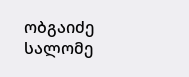ობგაიძე
სალომე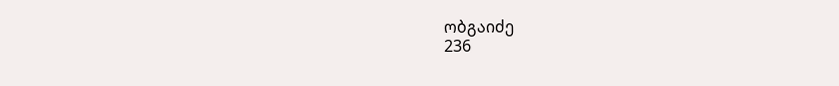ობგაიძე
236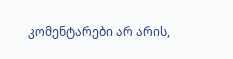კომენტარები არ არის,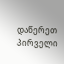დაწერეთ პირველი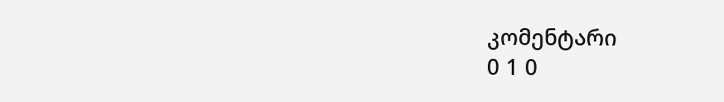კომენტარი
0 1 0